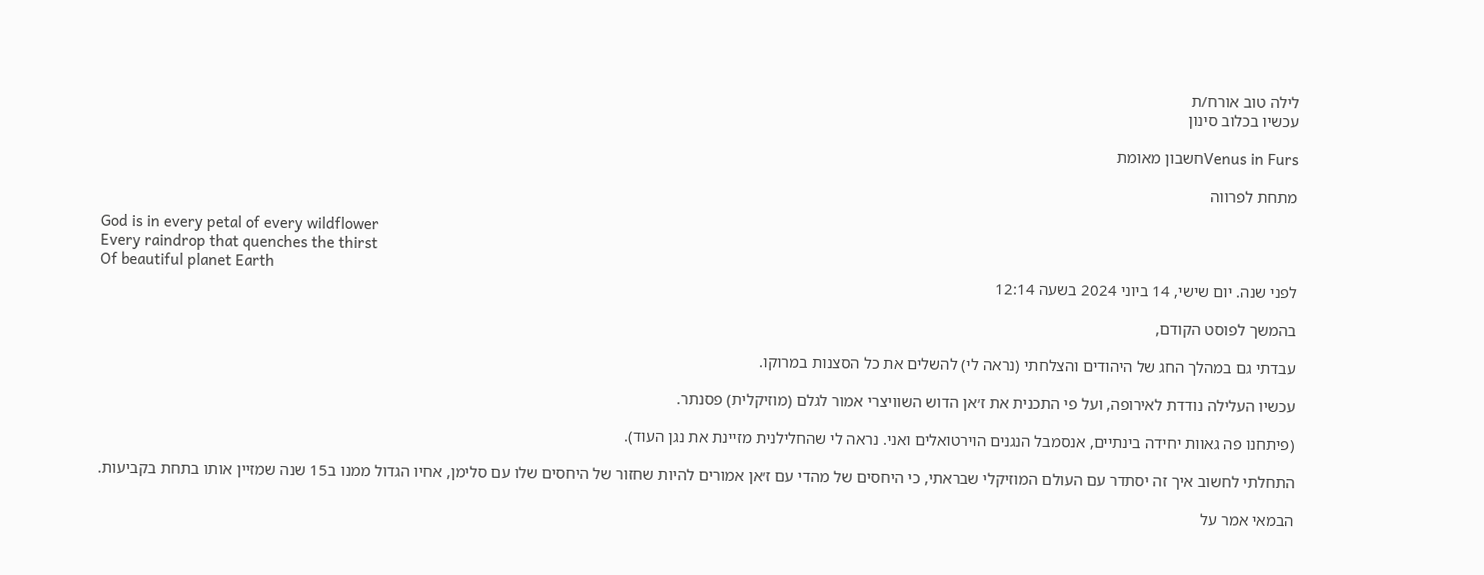לילה טוב אורח/ת
עכשיו בכלוב סינון

Venus in Fursחשבון מאומת

מתחת לפרווה

God is in every petal of every wildflower
Every raindrop that quenches the thirst
Of beautiful planet Earth
לפני שנה. יום שישי, 14 ביוני 2024 בשעה 12:14

בהמשך לפוסט הקודם,

עבדתי גם במהלך החג של היהודים והצלחתי (נראה לי) להשלים את כל הסצנות במרוקו.

עכשיו העלילה נודדת לאירופה, ועל פי התכנית את ז׳אן הדוש השוויצרי אמור לגלם (מוזיקלית) פסנתר.

(פיתחנו פה גאוות יחידה בינתיים, אנסמבל הנגנים הוירטואלים ואני. נראה לי שהחלילנית מזיינת את נגן העוד).

התחלתי לחשוב איך זה יסתדר עם העולם המוזיקלי שבראתי, כי היחסים של מהדי עם ז׳אן אמורים להיות שחזור של היחסים שלו עם סלימן, אחיו הגדול ממנו ב15 שנה שמזיין אותו בתחת בקביעות.

הבמאי אמר על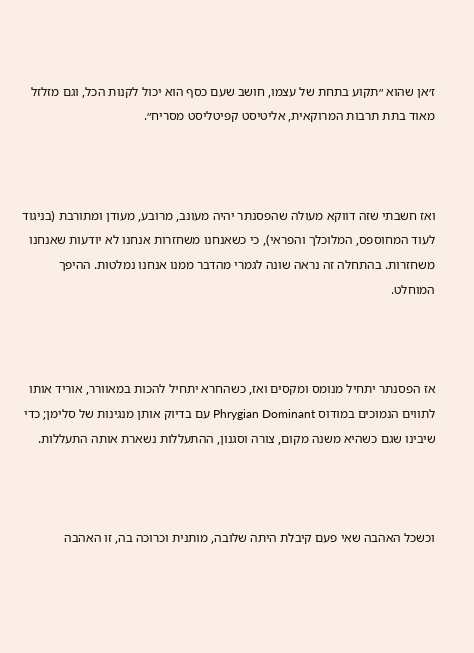ז׳אן שהוא ״תקוע בתחת של עצמו, חושב שעם כסף הוא יכול לקנות הכל, וגם מזלזל מאוד בתת תרבות המרוקאית, אליטיסט קפיטליסט מסריח״.



ואז חשבתי שזה דווקא מעולה שהפסנתר יהיה מעונב, מרובע, מעודן ומתורבת (בניגוד לעוד המחוספס, המלוכלך והפראי), כי כשאנחנו משחזרות אנחנו לא יודעות שאנחנו משחזרות. בהתחלה זה נראה שונה לגמרי מהדבר ממנו אנחנו נמלטות. ההיפך המוחלט.



אז הפסנתר יתחיל מנומס ומקסים ואז, כשהחרא יתחיל להכות במאוורר, אוריד אותו לתווים הנמוכים במודוס Phrygian Dominant עם בדיוק אותן מנגינות של סלימן; כדי שיבינו שגם כשהיא משנה מקום, צורה וסגנון, ההתעללות נשארת אותה התעללות.



וכשכל האהבה שאי פעם קיבלת היתה שלובה, מותנית וכרוכה בה, זו האהבה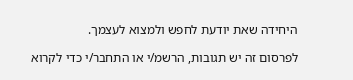היחידה שאת יודעת לחפש ולמצוא לעצמך.

לפרסום זה יש תגובות, הרשמ/י או התחבר/י כדי לקרוא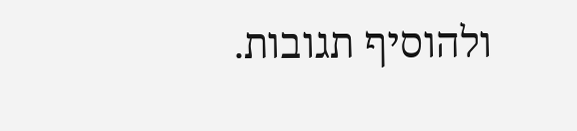ולהוסיף תגובות.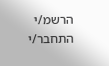הרשמ/י התחבר/י